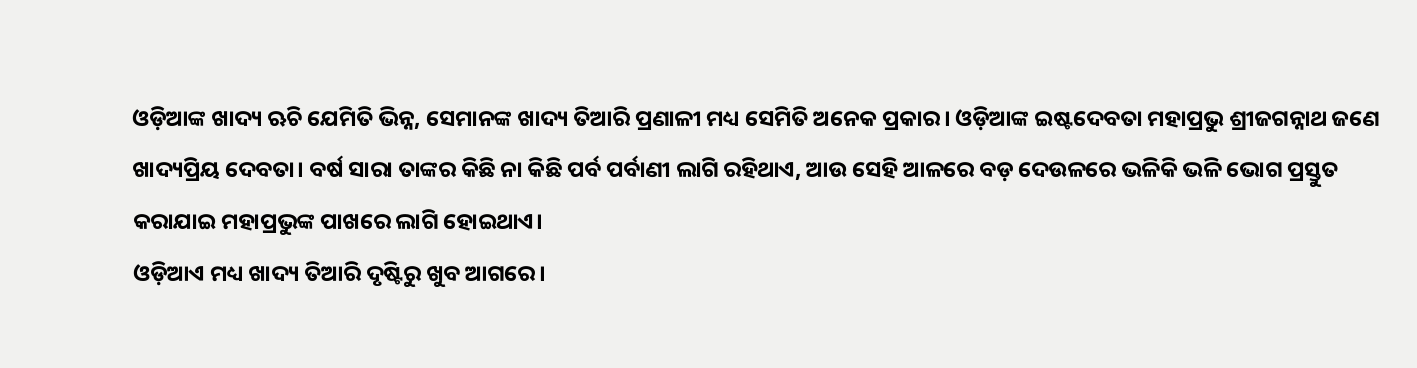ଓଡ଼ିଆଙ୍କ ଖାଦ୍ୟ ଋଚି ଯେମିତି ଭିନ୍ନ, ସେମାନଙ୍କ ଖାଦ୍ୟ ତିଆରି ପ୍ରଣାଳୀ ମଧ୍ୟ ସେମିତି ଅନେକ ପ୍ରକାର। ଓଡ଼ିଆଙ୍କ ଇଷ୍ଟଦେବତା ମହାପ୍ରଭୁ ଶ୍ରୀଜଗନ୍ନାଥ ଜଣେ ଖାଦ୍ୟପ୍ରିୟ ଦେବତା। ବର୍ଷ ସାରା ତାଙ୍କର କିଛି ନା କିଛି ପର୍ବ ପର୍ବାଣୀ ଲାଗି ରହିଥାଏ, ଆଉ ସେହି ଆଳରେ ବଡ଼ ଦେଉଳରେ ଭଳିକି ଭଳି ଭୋଗ ପ୍ରସ୍ତୁତ କରାଯାଇ ମହାପ୍ରଭୁଙ୍କ ପାଖରେ ଲାଗି ହୋଇଥାଏ।
ଓଡ଼ିଆଏ ମଧ୍ୟ ଖାଦ୍ୟ ତିଆରି ଦୃଷ୍ଟିରୁ ଖୁବ ଆଗରେ।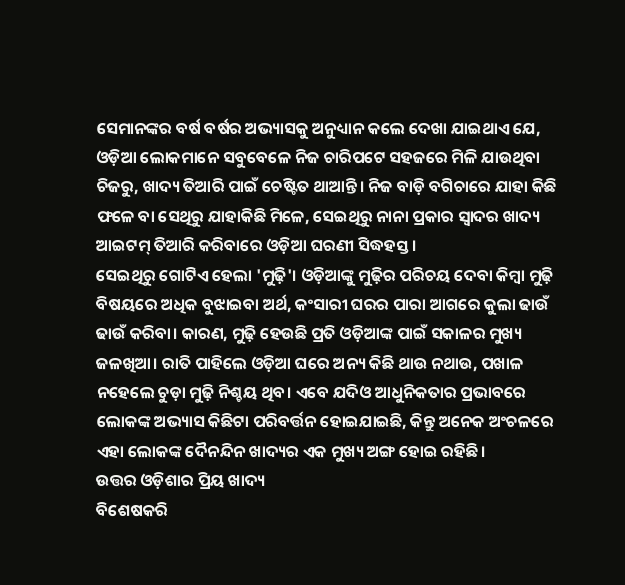ସେମାନଙ୍କର ବର୍ଷ ବର୍ଷର ଅଭ୍ୟାସକୁ ଅନୁଧ୍ୟାନ କଲେ ଦେଖା ଯାଇଥାଏ ଯେ, ଓଡ଼ିଆ ଲୋକମାନେ ସବୁବେଳେ ନିଜ ଚାରିପଟେ ସହଜରେ ମିଳି ଯାଉଥିବା ଚିଜରୁ, ଖାଦ୍ୟ ତିଆରି ପାଇଁ ଚେଷ୍ଟିତ ଥାଆନ୍ତି। ନିଜ ବାଡ଼ି ବଗିଚାରେ ଯାହା କିଛି ଫଳେ ବା ସେଥିରୁ ଯାହାକିଛି ମିଳେ, ସେଇଥିରୁ ନାନା ପ୍ରକାର ସ୍ବାଦର ଖାଦ୍ୟ ଆଇଟମ୍ ତିଆରି କରିବାରେ ଓଡ଼ିଆ ଘରଣୀ ସିଦ୍ଧହସ୍ତ।
ସେଇଥିରୁ ଗୋଟିଏ ହେଲା 'ମୁଢ଼ି'। ଓଡ଼ିଆଙ୍କୁ ମୁଢ଼ିର ପରିଚୟ ଦେବା କିମ୍ବା ମୁଢ଼ି ବିଷୟରେ ଅଧିକ ବୁଝାଇବା ଅର୍ଥ, କଂସାରୀ ଘରର ପାରା ଆଗରେ କୁଲା ଢାଉଁ ଢାଉଁ କରିବା। କାରଣ, ମୁଢ଼ି ହେଉଛି ପ୍ରତି ଓଡ଼ିଆଙ୍କ ପାଇଁ ସକାଳର ମୁଖ୍ୟ ଜଳଖିଆ। ରାତି ପାହିଲେ ଓଡ଼ିଆ ଘରେ ଅନ୍ୟ କିଛି ଥାଉ ନଥାଉ, ପଖାଳ ନହେଲେ ଚୁଡ଼ା ମୁଢ଼ି ନିଶ୍ଚୟ ଥିବ। ଏବେ ଯଦିଓ ଆଧୁନିକତାର ପ୍ରଭାବରେ ଲୋକଙ୍କ ଅଭ୍ୟାସ କିଛିଟା ପରିବର୍ତ୍ତନ ହୋଇଯାଇଛି, କିନ୍ତୁ ଅନେକ ଅଂଚଳରେ ଏହା ଲୋକଙ୍କ ଦୈନନ୍ଦିନ ଖାଦ୍ୟର ଏକ ମୁଖ୍ୟ ଅଙ୍ଗ ହୋଇ ରହିଛି।
ଉତ୍ତର ଓଡ଼ିଶାର ପ୍ରିୟ ଖାଦ୍ୟ
ବିଶେଷକରି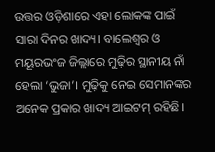ଉତ୍ତର ଓଡ଼ିଶାରେ ଏହା ଲୋକଙ୍କ ପାଇଁ ସାରା ଦିନର ଖାଦ୍ୟ। ବାଲେଶ୍ବର ଓ ମୟୂରଭଂଜ ଜିଲ୍ଲାରେ ମୁଢ଼ିର ସ୍ଥାନୀୟ ନାଁ ହେଲା ‘ଭୁଜା’। ମୁଢ଼ିକୁ ନେଇ ସେମାନଙ୍କର ଅନେକ ପ୍ରକାର ଖାଦ୍ୟ ଆଇଟମ୍ ରହିଛି।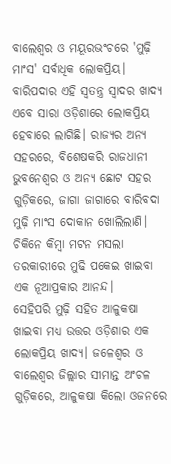ବାଲେଶ୍ବର ଓ ମୟୂରଭଂଚରେ 'ମୁଢ଼ି ମାଂସ' ସର୍ବାଧିକ ଲୋକପ୍ରିୟ। ବାରିପଦାର ଏହି ସ୍ବତନ୍ତ୍ର ସ୍ବାଦର ଖାଦ୍ୟ ଏବେ ସାରା ଓଡ଼ିଶାରେ ଲୋକପ୍ରିୟ ହେବାରେ ଲାଗିଛି। ରାଜ୍ୟର ଅନ୍ୟ ସହରରେ, ବିଶେଷକରି ରାଜଧାନୀ ଭୁବନେଶ୍ବର ଓ ଅନ୍ୟ ଛୋଟ ସହର ଗୁଡ଼ିକରେ, ଜାଗା ଜାଗାରେ ବାରିବଦା ମୁଢ଼ି ମାଂସ ଦୋକାନ ଖୋଲିଲାଣି। ଚିକିନେ କିମ୍ବା ମଟନ ମସଲା ତରକାରୀରେ ମୁଢି ପକେଇ ଖାଇବା ଏକ ନୂଆପ୍ରକାର ଆନନ୍ଦ।
ସେହିପରି ମୁଢ଼ି ସହିତ ଆଳୁକଷା ଖାଇବା ମଧ୍ୟ ଉତ୍ତର ଓଡ଼ିଶାର ଏକ ଲୋକପ୍ରିୟ ଖାଦ୍ୟ। ଜଳେଶ୍ବର ଓ ବାଲେଶ୍ବର ଜିଲ୍ଲାର ସୀମାନ୍ତ ଅଂଚଳ ଗୁଡ଼ିକରେ, ଆଳୁକଷା କିଲୋ ଓଜନରେ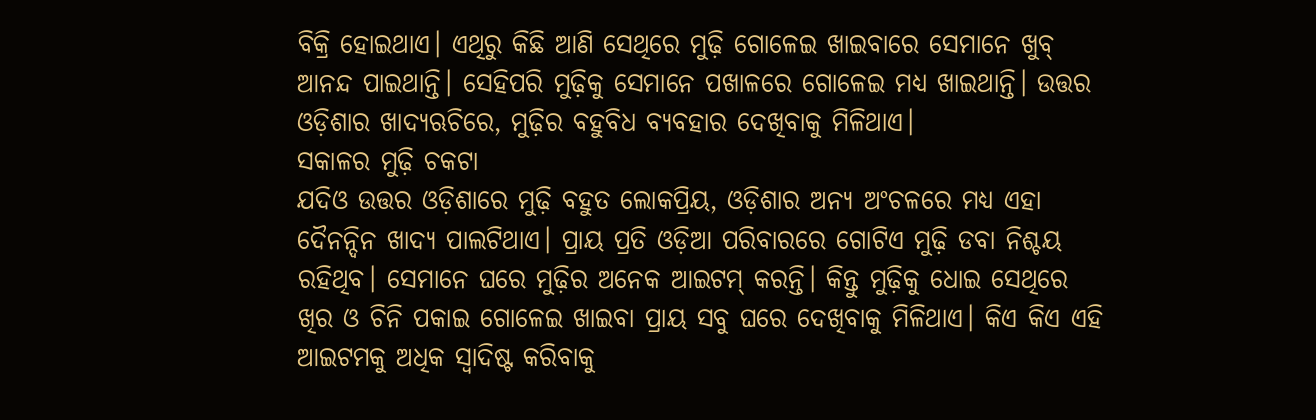ବିକ୍ରି ହୋଇଥାଏ। ଏଥିରୁ କିଛି ଆଣି ସେଥିରେ ମୁଢ଼ି ଗୋଳେଇ ଖାଇବାରେ ସେମାନେ ଖୁବ୍ ଆନନ୍ଦ ପାଇଥାନ୍ତି। ସେହିପରି ମୁଢ଼ିକୁ ସେମାନେ ପଖାଳରେ ଗୋଳେଇ ମଧ୍ୟ ଖାଇଥାନ୍ତି। ଉତ୍ତର ଓଡ଼ିଶାର ଖାଦ୍ୟଋଚିରେ, ମୁଢ଼ିର ବହୁବିଧ ବ୍ୟବହାର ଦେଖିବାକୁ ମିଳିଥାଏ।
ସକାଳର ମୁଢ଼ି ଚକଟା
ଯଦିଓ ଉତ୍ତର ଓଡ଼ିଶାରେ ମୁଢ଼ି ବହୁତ ଲୋକପ୍ରିୟ, ଓଡ଼ିଶାର ଅନ୍ୟ ଅଂଚଳରେ ମଧ୍ୟ ଏହା ଦୈନନ୍ଦିନ ଖାଦ୍ୟ ପାଲଟିଥାଏ। ପ୍ରାୟ ପ୍ରତି ଓଡ଼ିଆ ପରିବାରରେ ଗୋଟିଏ ମୁଢ଼ି ଡବା ନିଶ୍ଚୟ ରହିଥିବ। ସେମାନେ ଘରେ ମୁଢ଼ିର ଅନେକ ଆଇଟମ୍ କରନ୍ତି। କିନ୍ତୁ ମୁଢ଼ିକୁ ଧୋଇ ସେଥିରେ ଖିର ଓ ଚିନି ପକାଇ ଗୋଳେଇ ଖାଇବା ପ୍ରାୟ ସବୁ ଘରେ ଦେଖିବାକୁ ମିଳିଥାଏ। କିଏ କିଏ ଏହି ଆଇଟମକୁ ଅଧିକ ସ୍ବାଦିଷ୍ଟ କରିବାକୁ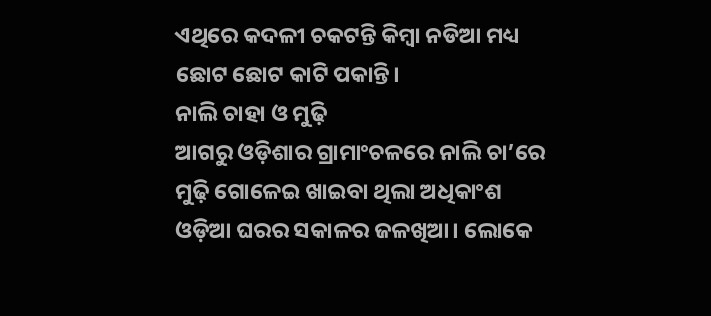ଏଥିରେ କଦଳୀ ଚକଟନ୍ତି କିମ୍ବା ନଡିଆ ମଧ୍ୟ ଛୋଟ ଛୋଟ କାଟି ପକାନ୍ତି।
ନାଲି ଚାହା ଓ ମୁଢ଼ି
ଆଗରୁ ଓଡ଼ିଶାର ଗ୍ରାମାଂଚଳରେ ନାଲି ଚା’ରେ ମୁଢ଼ି ଗୋଳେଇ ଖାଇବା ଥିଲା ଅଧିକାଂଶ ଓଡ଼ିଆ ଘରର ସକାଳର ଜଳଖିଆ। ଲୋକେ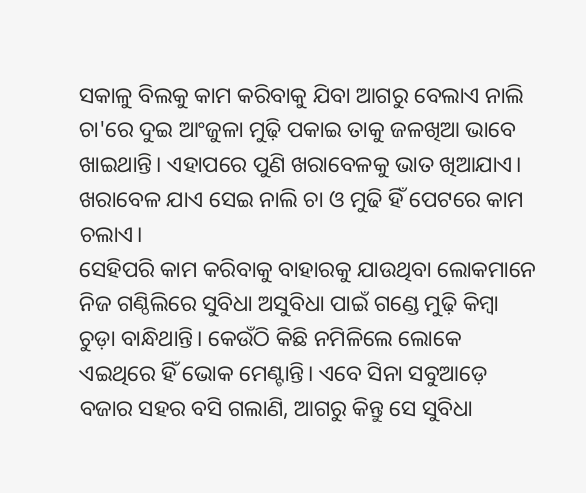ସକାଳୁ ବିଲକୁ କାମ କରିବାକୁ ଯିବା ଆଗରୁ ବେଲାଏ ନାଲି ଚା'ରେ ଦୁଇ ଆଂଜୁଳା ମୁଢ଼ି ପକାଇ ତାକୁ ଜଳଖିଆ ଭାବେ ଖାଇଥାନ୍ତି। ଏହାପରେ ପୁଣି ଖରାବେଳକୁ ଭାତ ଖିଆଯାଏ। ଖରାବେଳ ଯାଏ ସେଇ ନାଲି ଚା ଓ ମୁଢି ହିଁ ପେଟରେ କାମ ଚଲାଏ।
ସେହିପରି କାମ କରିବାକୁ ବାହାରକୁ ଯାଉଥିବା ଲୋକମାନେ ନିଜ ଗଣ୍ଠିଲିରେ ସୁବିଧା ଅସୁବିଧା ପାଇଁ ଗଣ୍ଡେ ମୁଢ଼ି କିମ୍ବା ଚୁଡ଼ା ବାନ୍ଧିଥାନ୍ତି। କେଉଁଠି କିଛି ନମିଳିଲେ ଲୋକେ ଏଇଥିରେ ହିଁ ଭୋକ ମେଣ୍ଟାନ୍ତି। ଏବେ ସିନା ସବୁଆଡ଼େ ବଜାର ସହର ବସି ଗଲାଣି, ଆଗରୁ କିନ୍ତୁ ସେ ସୁବିଧା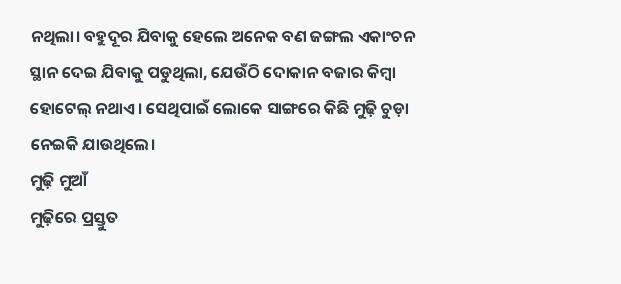ନଥିଲା। ବହୁଦୂର ଯିବାକୁ ହେଲେ ଅନେକ ବଣ ଜଙ୍ଗଲ ଏକାଂଚନ ସ୍ଥାନ ଦେଇ ଯିବାକୁ ପଡୁଥିଲା, ଯେଉଁଠି ଦୋକାନ ବଜାର କିମ୍ବା ହୋଟେଲ୍ ନଥାଏ। ସେଥିପାଇଁ ଲୋକେ ସାଙ୍ଗରେ କିଛି ମୁଢ଼ି ଚୁଡ଼ା ନେଇକି ଯାଉଥିଲେ।
ମୁଢ଼ି ମୁଆଁ
ମୁଢ଼ିରେ ପ୍ରସ୍ତୁତ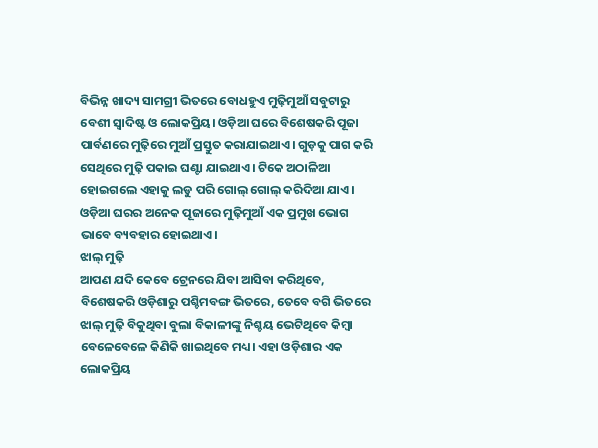ବିଭିନ୍ନ ଖାଦ୍ୟ ସାମଗ୍ରୀ ଭିତରେ ବୋଧହୁଏ ମୁଢ଼ିମୁଆଁ ସବୁଟାରୁ ବେଶୀ ସ୍ବାଦିଷ୍ଟ ଓ ଲୋକପ୍ରିୟ। ଓଡ଼ିଆ ଘରେ ବିଶେଷକରି ପୂଜା ପାର୍ବଣରେ ମୁଢ଼ିରେ ମୁଆଁ ପ୍ରସ୍ତୁତ କରାଯାଇଥାଏ। ଗୁଡ଼କୁ ପାଗ କରି ସେଥିରେ ମୁଢ଼ି ପକାଇ ଘଣ୍ଟା ଯାଇଥାଏ। ଟିକେ ଅଠାଳିଆ ହୋଇଗଲେ ଏହାକୁ ଲଡୁ ପରି ଗୋଲ୍ ଗୋଲ୍ କରିଦିଆ ଯାଏ। ଓଡ଼ିଆ ଘରର ଅନେକ ପୂଜାରେ ମୁଢ଼ିମୁଆଁ ଏକ ପ୍ରମୁଖ ଭୋଗ ଭାବେ ବ୍ୟବହାର ହୋଇଥାଏ।
ଝାଲ୍ ମୁଢ଼ି
ଆପଣ ଯଦି କେବେ ଟ୍ରେନରେ ଯିବା ଆସିବା କରିଥିବେ, ବିଶେଷକରି ଓଡ଼ିଶାରୁ ପଶ୍ଚିମବଙ୍ଗ ଭିତରେ, ତେବେ ବଗି ଭିତରେ ଝାଲ୍ ମୁଢ଼ି ବିକୁଥିବା ବୁଲା ବିକାଳୀଙ୍କୁ ନିଶ୍ଚୟ ଭେଟିଥିବେ କିମ୍ବା ବେଳେବେଳେ କିଣିକି ଖାଇଥିବେ ମଧ୍ୟ। ଏହା ଓଡ଼ିଶାର ଏକ ଲୋକପ୍ରିୟ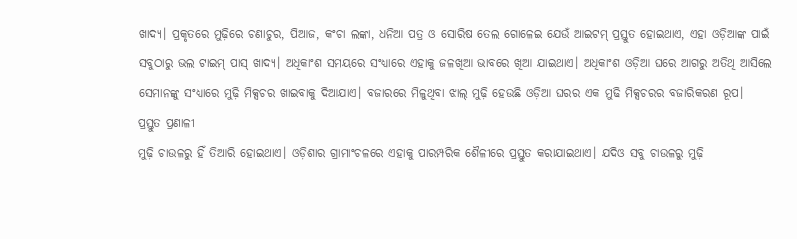ଖାଦ୍ୟ। ପ୍ରକୃତରେ ମୁଢ଼ିରେ ଚଣାଚୁର, ପିଆଜ, କଂଚା ଲଙ୍କା, ଧନିଆ ପତ୍ର ଓ ସୋରିଷ ତେଲ ଗୋଳେଇ ଯେଉଁ ଆଇଟମ୍ ପ୍ରସ୍ତୁତ ହୋଇଥାଏ, ଏହା ଓଡ଼ିଆଙ୍କ ପାଇଁ ସବୁଠାରୁ ଭଲ ଟାଇମ୍ ପାସ୍ ଖାଦ୍ୟ। ଅଧିକାଂଶ ସମୟରେ ସଂଧ୍ୟାରେ ଏହାକୁ ଜଳଖିଆ ଭାବରେ ଖିଆ ଯାଇଥାଏ। ଅଧିକାଂଶ ଓଡ଼ିଆ ଘରେ ଆଗରୁ ଅତିଥି ଆସିଲେ ସେମାନଙ୍କୁ ସଂଧ୍ୟାରେ ମୁଢ଼ି ମିକ୍ସଚର ଖାଇବାକୁ ଦିଆଯାଏ। ବଜାରରେ ମିଳୁଥିବା ଝାଲ୍ ମୁଢ଼ି ହେଉଛି ଓଡ଼ିଆ ଘରର ଏକ ମୁଢି ମିକ୍ସଚରର ବଜାରିକରଣ ରୂପ।
ପ୍ରସ୍ତୁତ ପ୍ରଣାଳୀ
ମୁଢ଼ି ଚାଉଳରୁ ହିଁ ତିଆରି ହୋଇଥାଏ। ଓଡ଼ିଶାର ଗ୍ରାମାଂଚଳରେ ଏହାକୁ ପାରମ୍ପରିକ ଶୈଳୀରେ ପ୍ରସ୍ତୁତ କରାଯାଇଥାଏ। ଯଦିଓ ସବୁ ଚାଉଳରୁ ମୁଢ଼ି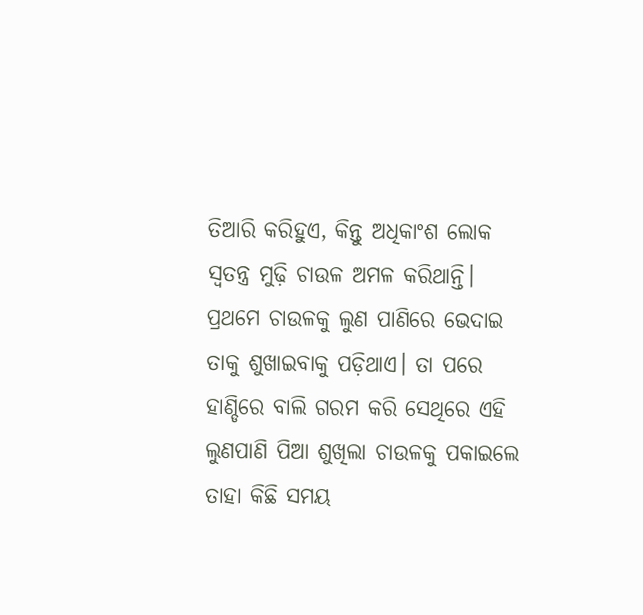ତିଆରି କରିହୁଏ, କିନ୍ତୁ ଅଧିକାଂଶ ଲୋକ ସ୍ବତନ୍ତ୍ର ମୁଢ଼ି ଚାଉଳ ଅମଳ କରିଥାନ୍ତି। ପ୍ରଥମେ ଚାଉଳକୁ ଲୁଣ ପାଣିରେ ଭେଦାଇ ତାକୁ ଶୁଖାଇବାକୁ ପଡ଼ିଥାଏ। ତା ପରେ ହାଣ୍ଡିରେ ବାଲି ଗରମ କରି ସେଥିରେ ଏହି ଲୁଣପାଣି ପିଆ ଶୁଖିଲା ଚାଉଳକୁ ପକାଇଲେ ତାହା କିଛି ସମୟ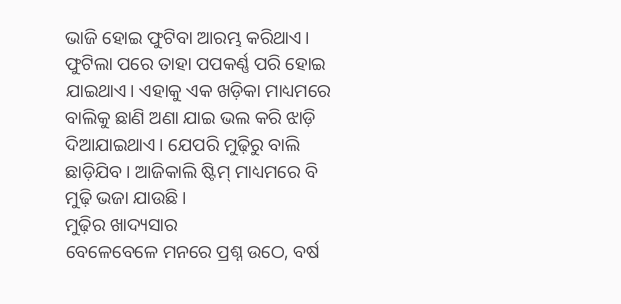ଭାଜି ହୋଇ ଫୁଟିବା ଆରମ୍ଭ କରିଥାଏ। ଫୁଟିଲା ପରେ ତାହା ପପକର୍ଣ୍ଣ ପରି ହୋଇ ଯାଇଥାଏ। ଏହାକୁ ଏକ ଖଡ଼ିକା ମାଧ୍ୟମରେ ବାଲିକୁ ଛାଣି ଅଣା ଯାଇ ଭଲ କରି ଝାଡ଼ି ଦିଆଯାଇଥାଏ। ଯେପରି ମୁଢ଼ିରୁ ବାଲି ଛାଡ଼ିଯିବ। ଆଜିକାଲି ଷ୍ଟିମ୍ ମାଧ୍ୟମରେ ବି ମୁଢ଼ି ଭଜା ଯାଉଛି।
ମୁଢ଼ିର ଖାଦ୍ୟସାର
ବେଳେବେଳେ ମନରେ ପ୍ରଶ୍ନ ଉଠେ, ବର୍ଷ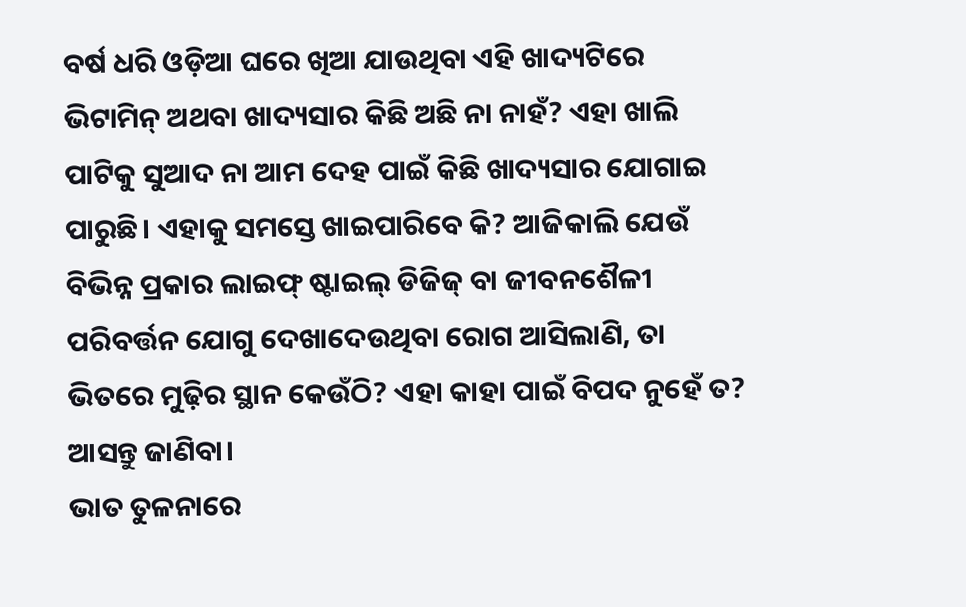ବର୍ଷ ଧରି ଓଡ଼ିଆ ଘରେ ଖିଆ ଯାଉଥିବା ଏହି ଖାଦ୍ୟଟିରେ ଭିଟାମିନ୍ ଅଥବା ଖାଦ୍ୟସାର କିଛି ଅଛି ନା ନାହଁ? ଏହା ଖାଲି ପାଟିକୁ ସୁଆଦ ନା ଆମ ଦେହ ପାଇଁ କିଛି ଖାଦ୍ୟସାର ଯୋଗାଇ ପାରୁଛି। ଏହାକୁ ସମସ୍ତେ ଖାଇପାରିବେ କି? ଆଜିକାଲି ଯେଉଁ ବିଭିନ୍ନ ପ୍ରକାର ଲାଇଫ୍ ଷ୍ଟାଇଲ୍ ଡିଜିଜ୍ ବା ଜୀବନଶୈଳୀ ପରିବର୍ତ୍ତନ ଯୋଗୁ ଦେଖାଦେଉଥିବା ରୋଗ ଆସିଲାଣି, ତା ଭିତରେ ମୁଢ଼ିର ସ୍ଥାନ କେଉଁଠି? ଏହା କାହା ପାଇଁ ବିପଦ ନୁହେଁ ତ? ଆସନ୍ତୁ ଜାଣିବା।
ଭାତ ତୁଳନାରେ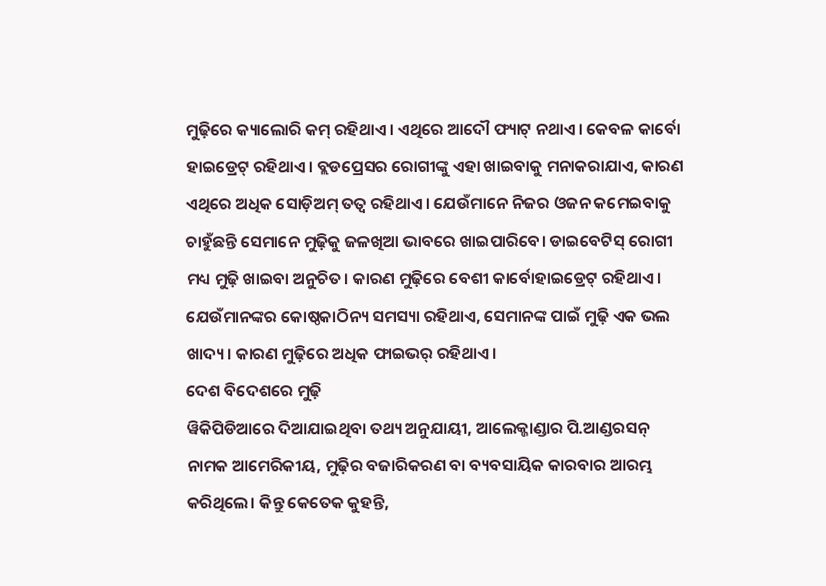ମୁଢ଼ିରେ କ୍ୟାଲୋରି କମ୍ ରହିଥାଏ। ଏଥିରେ ଆଦୌ ଫ୍ୟାଟ୍ ନଥାଏ। କେବଳ କାର୍ବୋ ହାଇଡ୍ରେଟ୍ ରହିଥାଏ। ବ୍ଲଡପ୍ରେସର ରୋଗୀଙ୍କୁ ଏହା ଖାଇବାକୁ ମନାକରାଯାଏ, କାରଣ ଏଥିରେ ଅଧିକ ସୋଡ଼ିଅମ୍ ତତ୍ବ ରହିଥାଏ। ଯେଉଁମାନେ ନିଜର ଓଜନ କମେଇବାକୁ ଚାହୁଁଛନ୍ତି ସେମାନେ ମୁଢ଼ିକୁ ଜଳଖିଆ ଭାବରେ ଖାଇପାରିବେ। ଡାଇବେଟିସ୍ ରୋଗୀ ମଧ୍ୟ ମୁଢ଼ି ଖାଇବା ଅନୁଚିତ। କାରଣ ମୁଢ଼ିରେ ବେଶୀ କାର୍ବୋହାଇଡ୍ରେଟ୍ ରହିଥାଏ। ଯେଉଁମାନଙ୍କର କୋଷ୍ଠକାଠିନ୍ୟ ସମସ୍ୟା ରହିଥାଏ, ସେମାନଙ୍କ ପାଇଁ ମୁଢ଼ି ଏକ ଭଲ ଖାଦ୍ୟ। କାରଣ ମୁଢ଼ିରେ ଅଧିକ ଫାଇଭର୍ ରହିଥାଏ।
ଦେଶ ବିଦେଶରେ ମୁଢ଼ି
ୱିକିପିଡିଆରେ ଦିଆଯାଇଥିବା ତଥ୍ୟ ଅନୁଯାୟୀ, ଆଲେକ୍ଜାଣ୍ଡାର ପି.ଆଣ୍ଡରସନ୍ ନାମକ ଆମେରିକୀୟ, ମୁଢ଼ିର ବଜାରିକରଣ ବା ବ୍ୟବସାୟିକ କାରବାର ଆରମ୍ଭ କରିଥିଲେ। କିନ୍ତୁ କେତେକ କୁହନ୍ତି,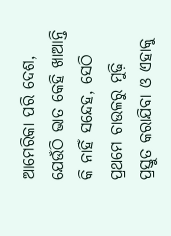ଆମେରିକା ପରି ଦେଶ, ଯେଉଁଠି ଭାତ କେହି ଖାଆନ୍ତି କି ନାହିଁ ସନ୍ଦେହ, ସେଠି ପ୍ରଥମେ ଚାଉଳରୁ ମୁଢ଼ି ପ୍ରସ୍ତୁତ କରାଯିବା ଓ ଏହାକୁ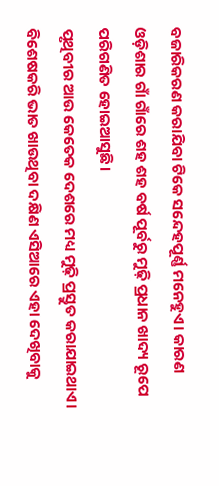ବଜାରିକରଣ କରାଯିବା ଟିକେ ସନ୍ଦେହପୂର୍ଣ୍ଣ ମନେହୁଏ। କାରଣ ଓଡ଼ିଶାର ଗାଁ ଗାଁରେ ଶହ ଶହ ବର୍ଷ ପୂର୍ବରୁ ମୁଢ଼ି ପ୍ରଧାନ ଖାଦ୍ୟ ରୂପେ ପରିଗଣିତ ହୋଇଆସୁଛି।
ପୃଥିବୀର ଆଉ କେତେକ ଦେଶରେ ମଧ୍ୟ ମୁଢ଼ି ପ୍ରସ୍ତୁତ କରାଯାଇଥାଏ। ବିଶେଷକରି ଭାତ ଖାଉଥିବା ଦକ୍ଷିଣ ଏସିଆରେ ଏହା ଦେଖିବାକୁ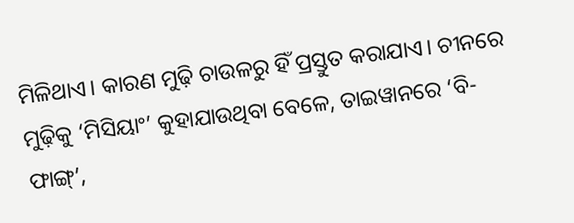ମିଳିଥାଏ। କାରଣ ମୁଢ଼ି ଚାଉଳରୁ ହିଁ ପ୍ରସ୍ତୁତ କରାଯାଏ। ଚୀନରେ ମୁଢ଼ିକୁ ‘ମିସିୟାଂ’ କୁହାଯାଉଥିବା ବେଳେ, ତାଇୱାନରେ ‘ବି-ଫାଙ୍ଗ୍’,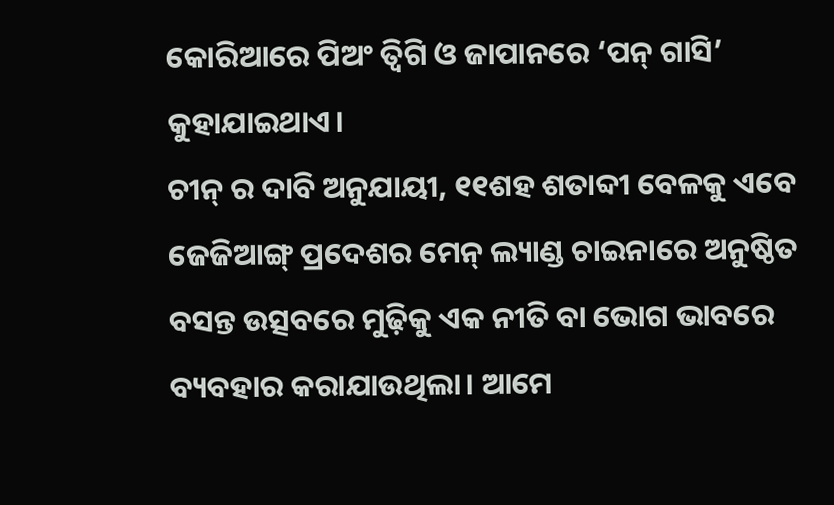କୋରିଆରେ ପିଅଂ ତ୍ବିଗି ଓ ଜାପାନରେ ‘ପନ୍ ଗାସି’ କୁହାଯାଇଥାଏ।
ଚୀନ୍ ର ଦାବି ଅନୁଯାୟୀ, ୧୧ଶହ ଶତାବ୍ଦୀ ବେଳକୁ ଏବେ ଜେଜିଆଙ୍ଗ୍ ପ୍ରଦେଶର ମେନ୍ ଲ୍ୟାଣ୍ଡ ଚାଇନାରେ ଅନୁଷ୍ଠିତ ବସନ୍ତ ଉତ୍ସବରେ ମୁଢ଼ିକୁ ଏକ ନୀତି ବା ଭୋଗ ଭାବରେ ବ୍ୟବହାର କରାଯାଉଥିଲା। ଆମେ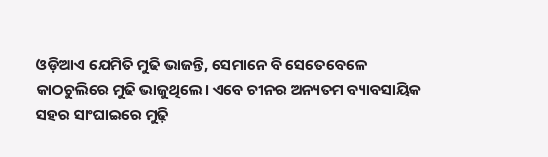ଓଡ଼ିଆଏ ଯେମିତି ମୁଢି ଭାଜନ୍ତି, ସେମାନେ ବି ସେତେବେଳେ କାଠଚୁଲିରେ ମୁଢି ଭାଜୁଥିଲେ। ଏବେ ଚୀନର ଅନ୍ୟତମ ବ୍ୟାବସାୟିକ ସହର ସାଂଘାଇରେ ମୁଢ଼ି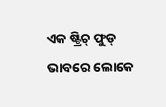ଏକ ଷ୍ଟ୍ରିଚ୍ ଫୁଡ୍ ଭାବରେ ଲୋକେ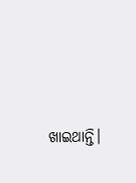ଖାଇଥାନ୍ତି।